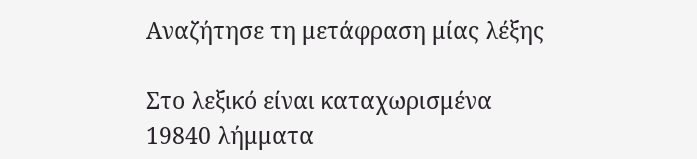Αναζήτησε τη μετάφραση μίας λέξης

Στο λεξικό είναι καταχωρισμένα 19840 λήμματα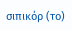σιπικόρ (το)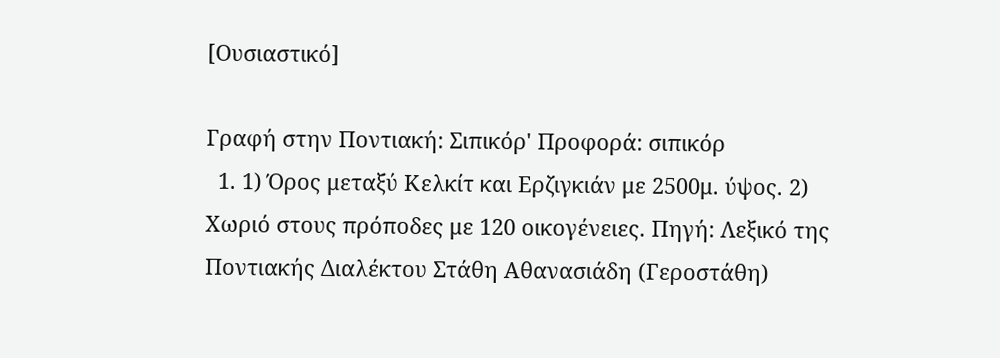[Ουσιαστικό]

Γραφή στην Ποντιακή: Σιπικόρ' Προφορά: σιπικόρ
  1. 1) Όρος μεταξύ Κελκίτ και Ερζιγκιάν με 2500μ. ύψος. 2) Χωριό στους πρόποδες με 120 οικογένειες. Πηγή: Λεξικό της Ποντιακής Διαλέκτου Στάθη Αθανασιάδη (Γεροστάθη)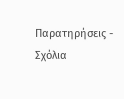Παρατηρήσεις - Σχόλια